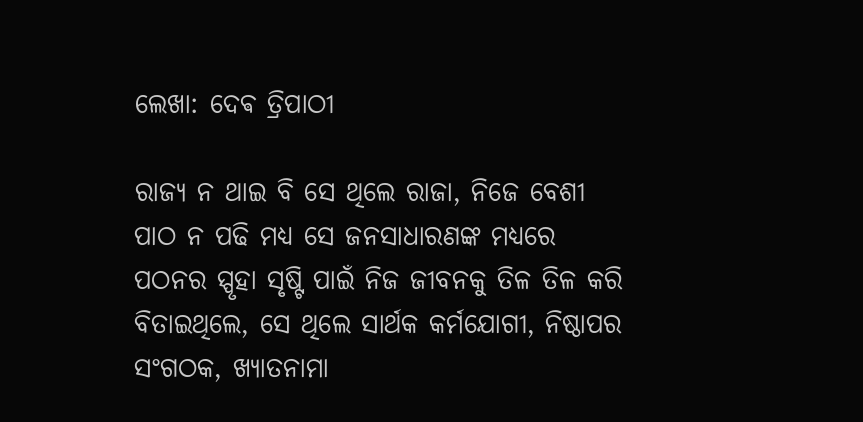ଲେଖା: ଦେଵ ତ୍ରିପାଠୀ

ରାଜ୍ୟ ନ ଥାଇ ବି ସେ ଥିଲେ ରାଜା, ନିଜେ ବେଶୀ ପାଠ ନ ପଢି ମଧ୍ୟ ସେ ଜନସାଧାରଣଙ୍କ ମଧ୍ୟରେ ପଠନର ସ୍ପୃହା ସୃଷ୍ଟି ପାଇଁ ନିଜ ଜୀବନକୁ ତିଳ ତିଳ କରି ବିତାଇଥିଲେ, ସେ ଥିଲେ ସାର୍ଥକ କର୍ମଯୋଗୀ, ନିଷ୍ଠାପର ସଂଗଠକ, ଖ୍ୟାତନାମା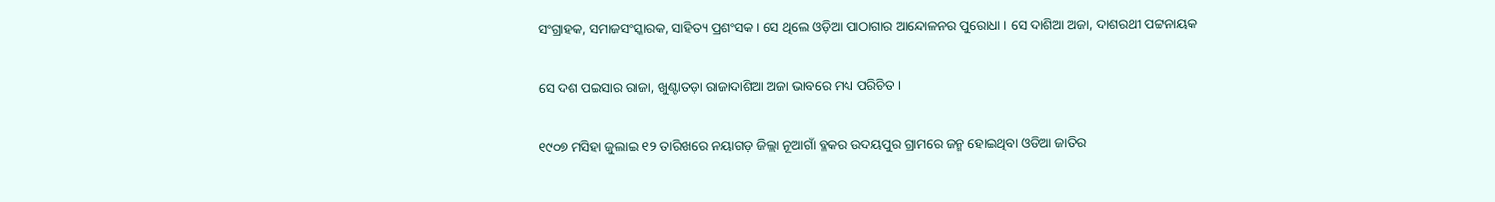ସଂଗ୍ରାହକ, ସମାଜସଂସ୍କାରକ, ସାହିତ୍ୟ ପ୍ରଶଂସକ । ସେ ଥିଲେ ଓଡ଼ିଆ ପାଠାଗାର ଆନ୍ଦୋଳନର ପୁରୋଧା । ସେ ଦାଶିଆ ଅଜା, ଦାଶରଥୀ ପଟ୍ଟନାୟକ

ସେ ଦଶ ପଇସାର ରାଜା, ଖୁଣ୍ଟାତଡ଼ା ରାଜାଦାଶିଆ ଅଜା ଭାବରେ ମଧ୍ୟ ପରିଚିତ ।

୧୯୦୭ ମସିହା ଜୁଲାଇ ୧୨ ତାରିଖରେ ନୟାଗଡ଼ ଜିଲ୍ଲା ନୂଆଗାଁ ବ୍ଳକର ଉଦୟପୁର ଗ୍ରାମରେ ଜନ୍ମ ହୋଇଥିବା ଓଡିଆ ଜାତିର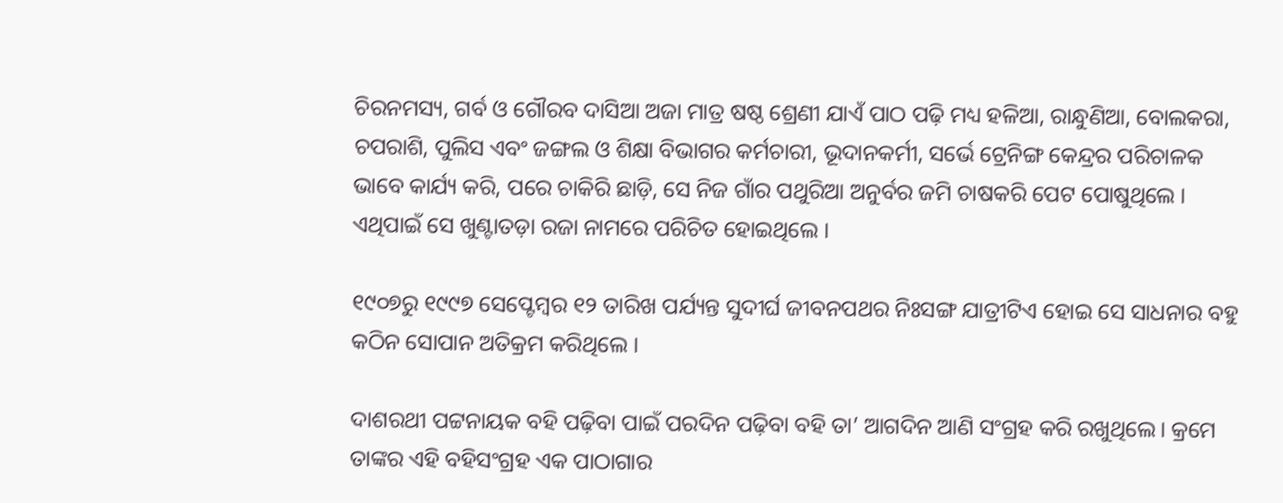ଚିରନମସ୍ୟ, ଗର୍ବ ଓ ଗୌରବ ଦାସିଆ ଅଜା ମାତ୍ର ଷଷ୍ଠ ଶ୍ରେଣୀ ଯାଏଁ ପାଠ ପଢ଼ି ମଧ୍ୟ ହଳିଆ, ରାନ୍ଧୁଣିଆ, ବୋଲକରା, ଚପରାଶି, ପୁଲିସ ଏବଂ ଜଙ୍ଗଲ ଓ ଶିକ୍ଷା ବିଭାଗର କର୍ମଚାରୀ, ଭୂଦାନକର୍ମୀ, ସର୍ଭେ ଟ୍ରେନିଙ୍ଗ କେନ୍ଦ୍ରର ପରିଚାଳକ ଭାବେ କାର୍ଯ୍ୟ କରି, ପରେ ଚାକିରି ଛାଡ଼ି, ସେ ନିଜ ଗାଁର ପଥୁରିଆ ଅନୁର୍ବର ଜମି ଚାଷକରି ପେଟ ପୋଷୁଥିଲେ । ଏଥିପାଇଁ ସେ ଖୁଣ୍ଟାତଡ଼ା ରଜା ନାମରେ ପରିଚିତ ହୋଇଥିଲେ ।

୧୯୦୭ରୁ ୧୯୯୭ ସେପ୍ଟେମ୍ବର ୧୨ ତାରିଖ ପର୍ଯ୍ୟନ୍ତ ସୁଦୀର୍ଘ ଜୀବନପଥର ନିଃସଙ୍ଗ ଯାତ୍ରୀଟିଏ ହୋଇ ସେ ସାଧନାର ବହୁ କଠିନ ସୋପାନ ଅତିକ୍ରମ କରିଥିଲେ ।

ଦାଶରଥୀ ପଟ୍ଟନାୟକ ବହି ପଢ଼ିବା ପାଇଁ ପରଦିନ ପଢ଼ିବା ବହି ତା’ ଆଗଦିନ ଆଣି ସଂଗ୍ରହ କରି ରଖୁଥିଲେ। କ୍ରମେ ତାଙ୍କର ଏହି ବହିସଂଗ୍ରହ ଏକ ପାଠାଗାର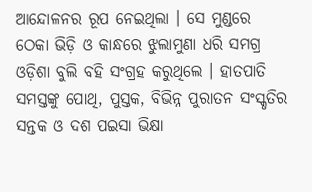ଆନ୍ଦୋଳନର ରୂପ ନେଇଥିଲା । ସେ ମୁଣ୍ଡରେ ଠେକା ଭିଡ଼ି ଓ କାନ୍ଧରେ ଝୁଲାମୁଣା ଧରି ସମଗ୍ର ଓଡ଼ିଶା ବୁଲି ବହି ସଂଗ୍ରହ କରୁଥିଲେ । ହାତପାତି ସମସ୍ତଙ୍କୁ ପୋଥି, ପୁସ୍ତକ, ବିଭିନ୍ନ ପୁରାତନ ସଂସ୍କୃତିର ସନ୍ତକ ଓ ଦଶ ପଇସା ଭିକ୍ଷା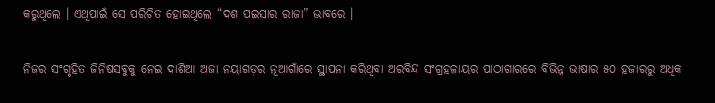କରୁଥିଲେ । ଏଥିପାଇଁ ସେ ପରିଚିତ ହୋଇଥିଲେ “ଦଶ ପଇସାର ରାଜା” ଭାବରେ ।

ନିଜର ସଂଗୃହିତ ଜିନିଷସବୁକୁ ନେଇ ଦାଶିଆ ଅଜା ନୟାଗଡ଼ର ନୂଆଗାଁରେ ସ୍ଥାପନା କରିଥିବା ଅରବିନ୍ଦ ସଂଗ୍ରହଳାୟର ପାଠାଗାରରେ ବିଭିନ୍ନ ଭାଷାର ୫୦ ହଜାରରୁ ଅଧିକ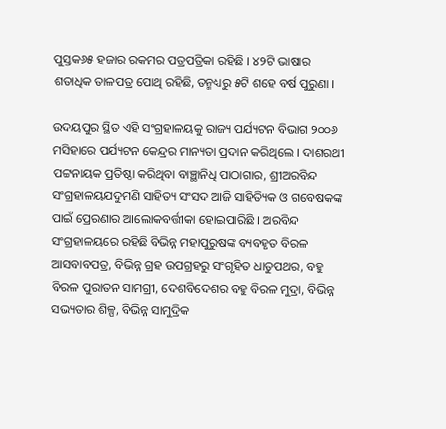ପୁସ୍ତକ୬୫ ହଜାର ରକମର ପତ୍ରପତ୍ରିକା ରହିଛି । ୪୨ଟି ଭାଷାର ଶତାଧିକ ତାଳପତ୍ର ପୋଥି ରହିଛି, ତନ୍ମଧ୍ୟରୁ ୫ଟି ଶହେ ବର୍ଷ ପୁରୁଣା ।

ଉଦୟପୁର ସ୍ଥିତ ଏହି ସଂଗ୍ରହାଳୟକୁ ରାଜ୍ୟ ପର୍ଯ୍ୟଟନ ବିଭାଗ ୨୦୦୬ ମସିହାରେ ପର୍ଯ୍ୟଟନ କେନ୍ଦ୍ରର ମାନ୍ୟତା ପ୍ରଦାନ କରିଥିଲେ । ଦାଶରଥୀ ପଟ୍ଟନାୟକ ପ୍ରତିଷ୍ଠା କରିଥିବା ବାଞ୍ଛାନିଧି ପାଠାଗାର, ଶ୍ରୀଅରବିନ୍ଦ ସଂଗ୍ରହାଳୟଯଦୁମଣି ସାହିତ୍ୟ ସଂସଦ ଆଜି ସାହିତ୍ୟିକ ଓ ଗବେଷକଙ୍କ ପାଇଁ ପ୍ରେରଣାର ଆଲୋକବର୍ତ୍ତୀକା ହୋଇପାରିଛି । ଅରବିନ୍ଦ ସଂଗ୍ରହାଳୟରେ ରହିଛି ବିଭିନ୍ନ ମହାପୁରୁଷଙ୍କ ବ୍ୟବହୃତ ବିରଳ ଆସବାବପତ୍ର, ବିଭିନ୍ନ ଗ୍ରହ ଉପଗ୍ରହରୁ ସଂଗୃହିତ ଧାତୁପଥର, ବହୁ ବିରଳ ପୁରାତନ ସାମଗ୍ରୀ, ଦେଶବିଦେଶର ବହୁ ବିରଳ ମୁଦ୍ରା, ବିଭିନ୍ନ ସଭ୍ୟତାର ଶିଳ୍ପ, ବିଭିନ୍ନ ସାମୁଦ୍ରିକ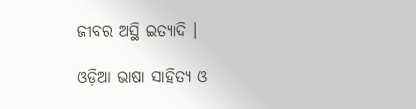ଜୀବର ଅସ୍ଥି ଇତ୍ୟାଦି ।

ଓଡ଼ିଆ ଭାଷା ସାହିତ୍ୟ ଓ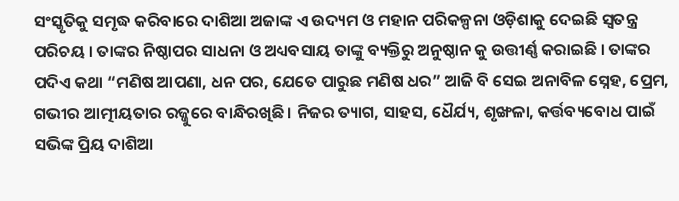ସଂସ୍କୃତିକୁ ସମୃଦ୍ଧ କରିବାରେ ଦାଶିଆ ଅଜାଙ୍କ ଏ ଉଦ୍ୟମ ଓ ମହାନ ପରିକଳ୍ପନା ଓଡ଼ିଶାକୁ ଦେଇଛି ସ୍ବତନ୍ତ୍ର ପରିଚୟ । ତାଙ୍କର ନିଷ୍ଠାପର ସାଧନା ଓ ଅଧ୍ୟବସାୟ ତାଙ୍କୁ ବ୍ୟକ୍ତିରୁ ଅନୁଷ୍ଠାନ କୁ ଉତ୍ତୀର୍ଣ୍ଣ କରାଇଛି । ତାଙ୍କର ପଦିଏ କଥା “ମଣିଷ ଆପଣା, ଧନ ପର, ଯେତେ ପାରୁଛ ମଣିଷ ଧର” ଆଜି ବି ସେଇ ଅନାବିଳ ସ୍ନେହ, ପ୍ରେମ, ଗଭୀର ଆତ୍ମୀୟତାର ରଜ୍ଜୁରେ ବାନ୍ଧିରଖିଛି । ନିଜର ତ୍ୟାଗ, ସାହସ, ଧୈର୍ଯ୍ୟ, ଶୃଙ୍ଖଳା, କର୍ତ୍ତବ୍ୟବୋଧ ପାଇଁ ସଭିଙ୍କ ପ୍ରିୟ ଦାଶିଆ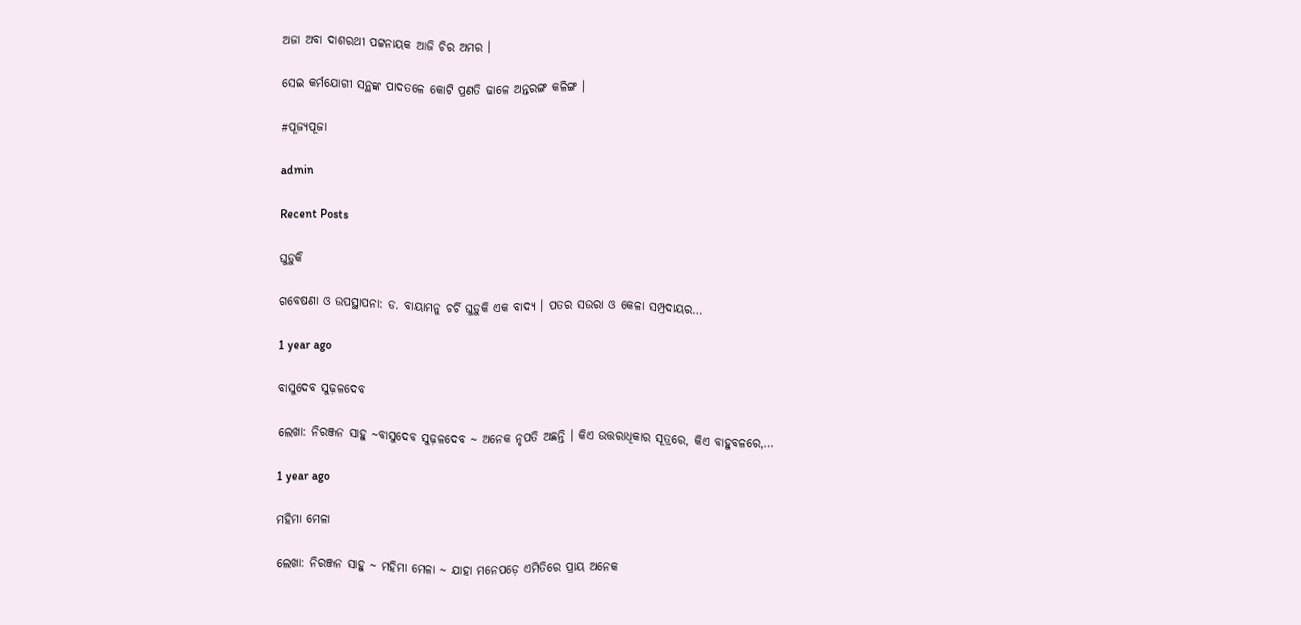ଅଜା ଅବା ଦାଶରଥୀ ପଟ୍ଟନାୟକ ଆଜି ଚିର ଅମର ।

ସେଇ କର୍ମଯୋଗୀ ସନ୍ଥଙ୍କ ପାଦତଳେ କୋଟି ପ୍ରଣତି ଢାଳେ ଅନ୍ତରଙ୍ଗ କଳିଙ୍ଗ ।

#ପୂଜ୍ୟପୂଜା

admin

Recent Posts

ଘୁଡ଼ୁକି

ଗବେଷଣା ଓ ଉପସ୍ଥାପନା: ଡ. ବାୟାମନୁ ଚର୍ଚି ଘୁଡ଼ୁକି ଏକ ବାଦ୍ୟ । ପତର ସଉରା ଓ କେଳା ସମ୍ପ୍ରଦାୟର…

1 year ago

ବାସୁଦେବ ସୁଢ଼ଳଦେବ

ଲେଖା: ନିରଞ୍ଜନ ସାହୁ ~ବାସୁଦେବ ସୁଢ଼ଳଦେବ ~ ଅନେକ ନୃପତି ଅଛନ୍ତି । କିଏ ଉତ୍ତରାଧିକାର ସୂତ୍ରରେ, କିଏ ବାହୁବଳରେ,…

1 year ago

ମହିମା ମେଳା

ଲେଖା: ନିରଞ୍ଜନ ସାହୁ ~ ମହିମା ମେଳା ~ ଯାହା ମନେପଡ଼େ ଏମିତିରେ ପ୍ରାୟ ଅନେକ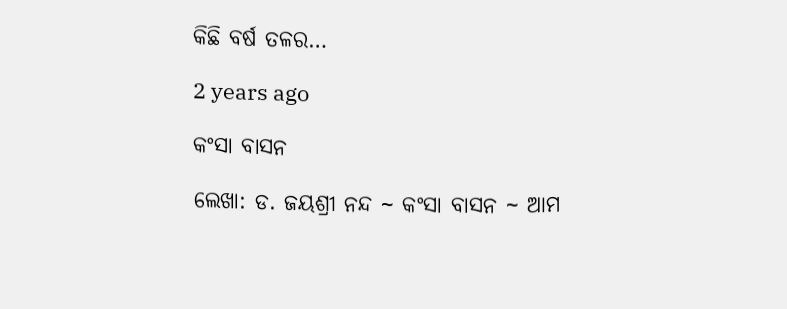କିଛି ବର୍ଷ ତଳର…

2 years ago

କଂସା ବାସନ

ଲେଖା: ଡ. ଜୟଶ୍ରୀ ନନ୍ଦ ~ କଂସା ବାସନ ~ ଆମ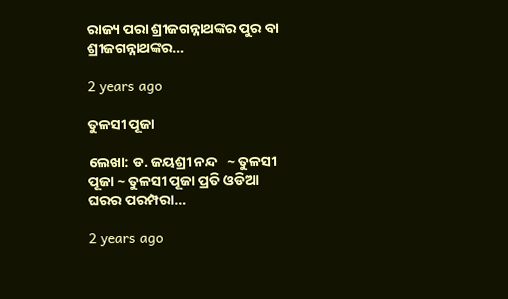ରାଜ୍ୟ ପରା ଶ୍ରୀଜଗନ୍ନାଥଙ୍କର ପୁର ବା ଶ୍ରୀଜଗନ୍ନାଥଙ୍କର…

2 years ago

ତୁଳସୀ ପୂଜା

ଲେଖା: ଡ. ଜୟଶ୍ରୀ ନନ୍ଦ   ~ ତୁଳସୀ ପୂଜା ~ ତୁଳସୀ ପୂଜା ପ୍ରତି ଓଡିଆ ଘରର ପରମ୍ପରା…

2 years ago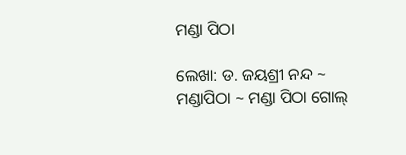ମଣ୍ଡା ପିଠା

ଲେଖା: ଡ. ଜୟଶ୍ରୀ ନନ୍ଦ ~ ମଣ୍ଡାପିଠା ~ ମଣ୍ଡା ପିଠା ଗୋଲ୍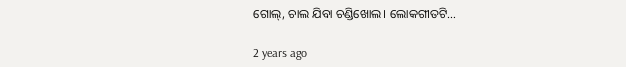ଗୋଲ୍, ଚାଲ ଯିବା ଚଣ୍ଡିଖୋଲ। ଲୋକଗୀତଟି…

2 years ago